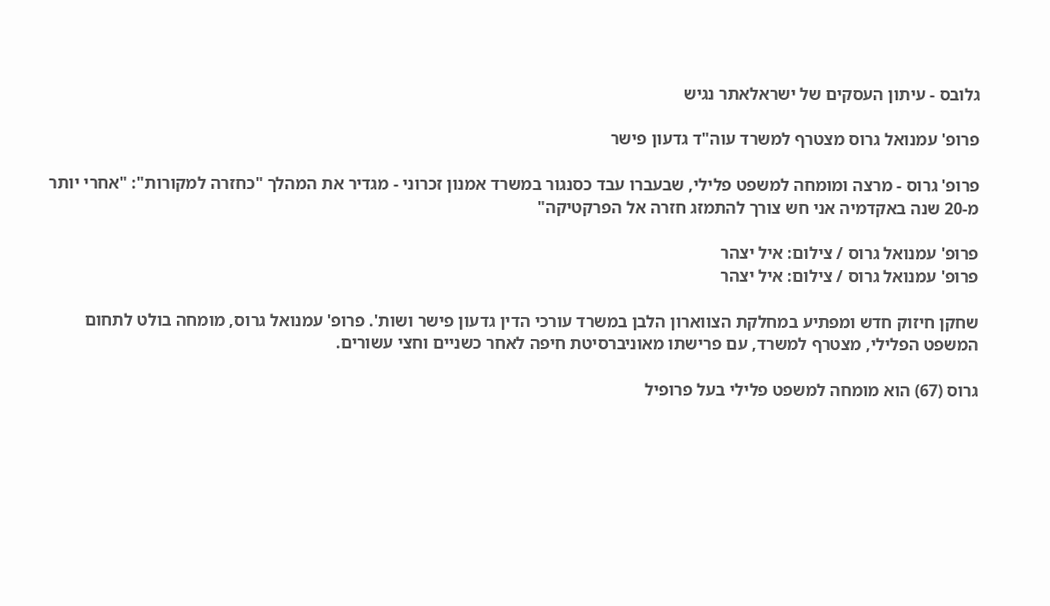גלובס - עיתון העסקים של ישראלאתר נגיש

פרופ' עמנואל גרוס מצטרף למשרד עוה"ד גדעון פישר

פרופ' גרוס - מרצה ומומחה למשפט פלילי, שבעברו עבד כסנגור במשרד אמנון זכרוני - מגדיר את המהלך "כחזרה למקורות": "אחרי יותר מ-20 שנה באקדמיה אני חש צורך להתמזג חזרה אל הפרקטיקה"

פרופ' עמנואל גרוס / צילום: איל יצהר
פרופ' עמנואל גרוס / צילום: איל יצהר

שחקן חיזוק חדש ומפתיע במחלקת הצווארון הלבן במשרד עורכי הדין גדעון פישר ושות'. פרופ' עמנואל גרוס, מומחה בולט לתחום המשפט הפלילי, מצטרף למשרד, עם פרישתו מאוניברסיטת חיפה לאחר כשניים וחצי עשורים.

גרוס (67) הוא מומחה למשפט פלילי בעל פרופיל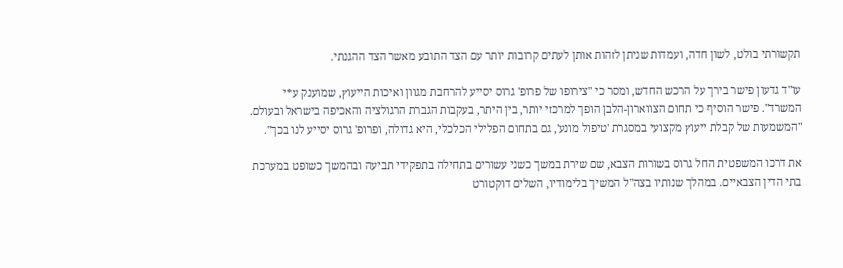תקשורתי בולט, לשון חדה, ועמדות שניתן לזהות אותן לעתים קרובות יותר עם הצד התובע מאשר הצד ההגנתי.

עו"ד גדעון פישר בירך על הרכש החדש, ומסר כי "צירופו של פרופ' גרוס יסייע להרחבת מגוון ואיכות הייעוץ, שמוענק ע*י המשרד". פישר הוסיף כי תחום הצווארון-הלבן הופך למרכזי יותר, בין היתר, בעקבות הגברת הרגולציה והאכיפה בישראל ובעולם. "המשמעות של קבלת ייעוץ מקצועי במסגרת 'טיפול מונע', גם בתחום הפלילי הכלכלי, היא גדולה, ופרופ' גרוס יסייע לנו בכך".

את דרכו המשפטית החל גרוס בשורות הצבא, שם שירת במשך כשני עשורים בתחילה בתפקידי תביעה ובהמשך כשופט במערכת בתי הדין הצבאיים. במהלך שנותיו בצה"ל המשיך בלימודיו, השלים דוקטורט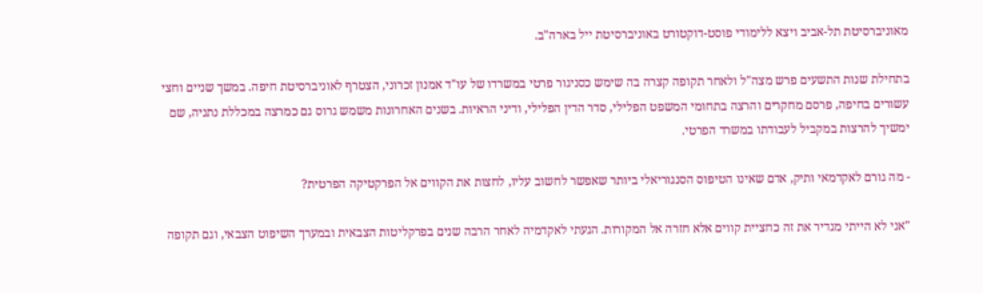מאוניברסיטת תל-אביב ויצא ללימודי פוסט-דוקטורט באוניברסיטת ייל בארה"ב.

בתחילת שנות התשעים פרש מצה"ל ולאחר תקופה קצרה בה שימש כסניגור פרטי במשרדו של עו"ד אמנון זכרוני, הצטרף לאוניברסיטת חיפה. במשך שניים וחצי עשורים בחיפה, פרסם מחקרים והרצה בתחומי המשפט הפלילי, סדר הדין הפלילי, ודיני הראיות. בשנים האחרונות משמש גרוס גם כמרצה במכללת נתניה, שם ימשיך להרצות במקביל לעבודתו במשרד הפרטי.

- מה גורם לאקדמאי ותיק, אדם שאינו הטיפוס הסנגוריאלי ביותר שאפשר לחשוב עליו, לחצות את הקווים אל הפרקטיקה הפרטית?

"אני לא הייתי מגדיר את זה כחציית קווים אלא חזרה אל המקורות. הגעתי לאקדמיה לאחר הרבה שנים בפרקליטות הצבאית ובמערך השיפוט הצבאי, וגם תקופה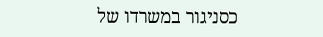כסניגור במשרדו של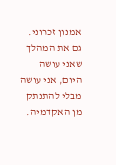אמנון זכרוני. גם את המהלך שאני עושה היום, אני עושה מבלי להתנתק מן האקדמיה.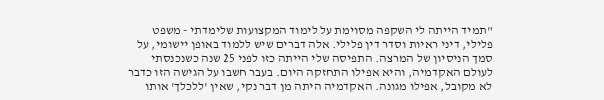"תמיד הייתה לי השקפה מסוימת על לימוד המקצועות שלימדתי - משפט פלילי, דיני ראיות וסדר דין פלילי. אלה דברים שיש ללמוד באופן יישומי, על סמך הניסיון של המרצה. התפיסה שלי הייתה כזו לפני 25 שנה כשנכנסתי לעולם האקדמיה, והיא אפילו התחזקה היום. בעבר חשבו על הגישה הזו כדבר לא מקובל, אפילו מגונה. האקדמיה היתה מן דבר נקי, שאין 'ללכלך' אותו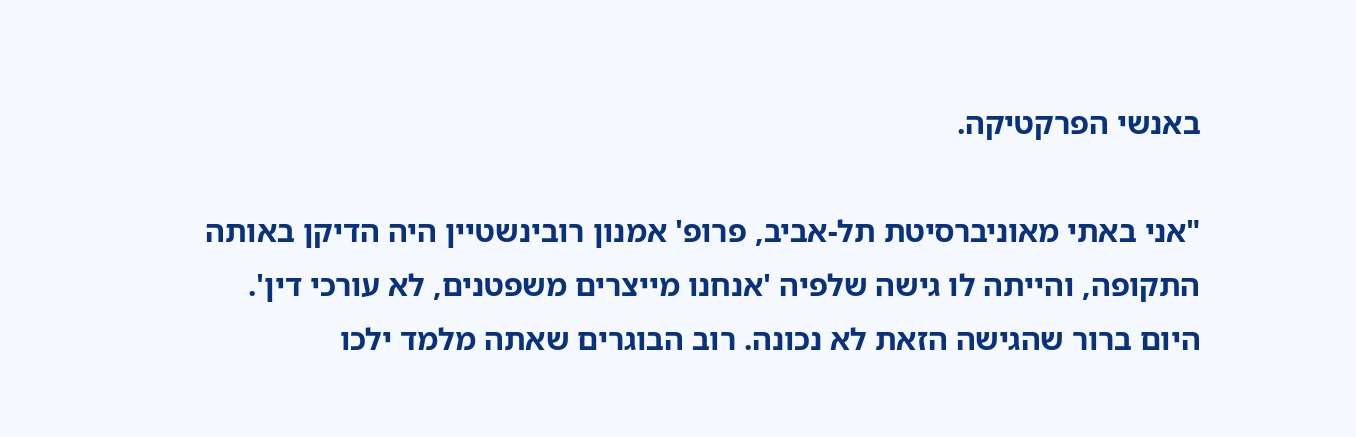באנשי הפרקטיקה.

"אני באתי מאוניברסיטת תל-אביב, פרופ' אמנון רובינשטיין היה הדיקן באותה התקופה, והייתה לו גישה שלפיה 'אנחנו מייצרים משפטנים, לא עורכי דין'. היום ברור שהגישה הזאת לא נכונה. רוב הבוגרים שאתה מלמד ילכו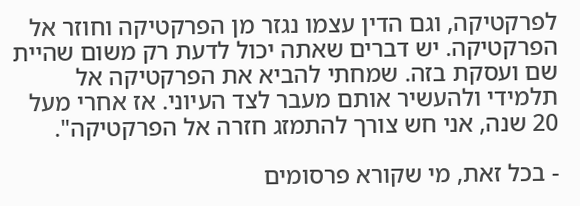לפרקטיקה, וגם הדין עצמו נגזר מן הפרקטיקה וחוזר אל הפרקטיקה. יש דברים שאתה יכול לדעת רק משום שהיית שם ועסקת בזה. שמחתי להביא את הפרקטיקה אל תלמידי ולהעשיר אותם מעבר לצד העיוני. אז אחרי מעל 20 שנה, אני חש צורך להתמזג חזרה אל הפרקטיקה".

- בכל זאת, מי שקורא פרסומים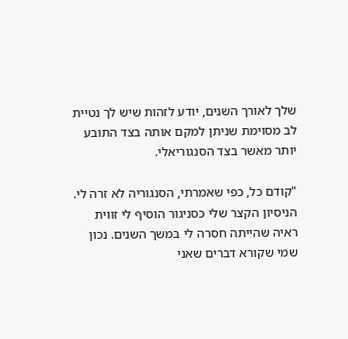שלך לאורך השנים, יודע לזהות שיש לך נטיית לב מסוימת שניתן למקם אותה בצד התובע יותר מאשר בצד הסנגוריאלי.

"קודם כל, כפי שאמרתי, הסנגוריה לא זרה לי. הניסיון הקצר שלי כסניגור הוסיף לי זווית ראיה שהייתה חסרה לי במשך השנים. נכון שמי שקורא דברים שאני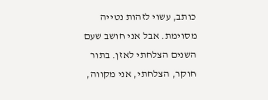כותב, עשוי לזהות נטייה מסוימת. אבל אני חושב שעם השנים הצלחתי לאזן. בתור חוקר, הצלחתי, אני מקווה,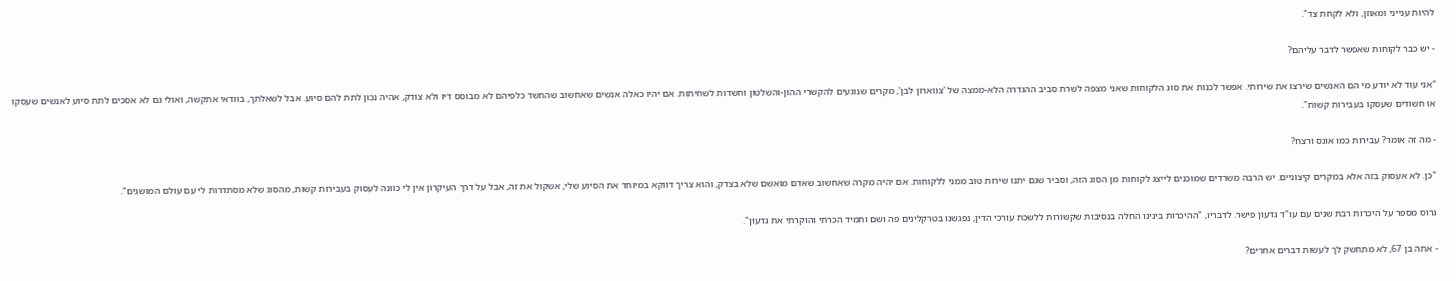להיות ענייני ומאוזן, ולא לקחת צד".

- יש כבר לקוחות שאפשר לדבר עליהם?

"אני עוד לא יודע מי הם האנשים שירצו את שירותי. אפשר לכנות את סוג הלקוחות שאני מצפה לשרת סביב ההגדרה הלא-ממצה של 'צווארון לבן', מקרים שנוגעים להקשרי ההון-והשלטון וחשדות לשחיתות. אם יהיו כאלה אנשים שאחשוב שהחשד כלפיהם לא מבוסס דיו ולא צודק, אהיה נכון לתת להם סיוע. אבל לשאלתך, בוודאי אתקשה, ואולי גם לא אסכים לתת סיוע לאנשים שעסקו או חשודים שעסקו בעבירות קשות".

- מה זה אומר? עבירות כמו אונס ורצח?

"כן. לא אעסוק בזה אלא במקרים קיצוניים. יש הרבה משרדים שמוכנים לייצג לקוחות מן הסוג הזה, וסביר שגם יתנו שירות טוב ממני ללקוחות. אם יהיה מקרה שאחשוב שאדם מואשם שלא בצדק, והוא צריך דווקא במיוחד את הסיוע שלי, אשקול את זה, אבל על דרך העיקרון אין לי כוונה לעסוק בעבירות קשות, מהסוג שלא מסתדרות לי עם עולם המושגים".

גרוס מספר על היכרות רבת שנים עם עו"ד גדעון פישר. לדבריו, "ההיכרות בינינו החלה בנסיבות שקשורות ללשכת עורכי הדין, נפגשנו בטרקלינים פה ושם ותמיד הכרתי והוקרתי את גדעון".

- אתה בן 67, לא מתחשק לך לעשות דברים אחרים?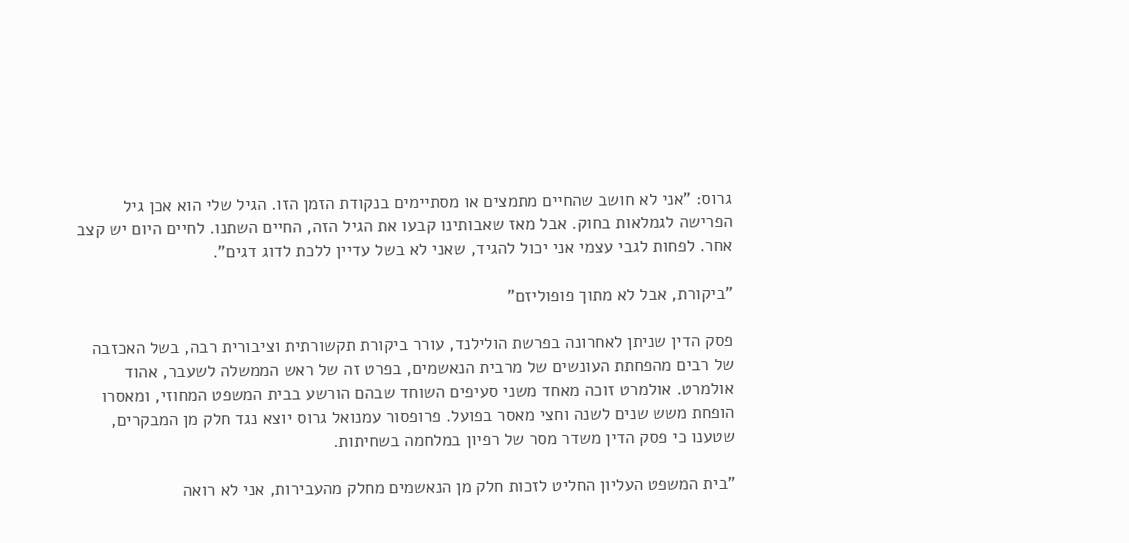גרוס: "אני לא חושב שהחיים מתמצים או מסתיימים בנקודת הזמן הזו. הגיל שלי הוא אכן גיל הפרישה לגמלאות בחוק. אבל מאז שאבותינו קבעו את הגיל הזה, החיים השתנו. לחיים היום יש קצב אחר. לפחות לגבי עצמי אני יכול להגיד, שאני לא בשל עדיין ללכת לדוג דגים".

"ביקורת, אבל לא מתוך פופוליזם"

פסק הדין שניתן לאחרונה בפרשת הולילנד, עורר ביקורת תקשורתית וציבורית רבה, בשל האכזבה של רבים מהפחתת העונשים של מרבית הנאשמים, בפרט זה של ראש הממשלה לשעבר, אהוד אולמרט. אולמרט זוכה מאחד משני סעיפים השוחד שבהם הורשע בבית המשפט המחוזי, ומאסרו הופחת משש שנים לשנה וחצי מאסר בפועל. פרופסור עמנואל גרוס יוצא נגד חלק מן המבקרים, שטענו כי פסק הדין משדר מסר של רפיון במלחמה בשחיתות.

"בית המשפט העליון החליט לזכות חלק מן הנאשמים מחלק מהעבירות, אני לא רואה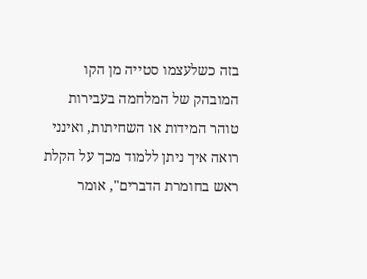בזה כשלעצמו סטייה מן הקו המובהק של המלחמה בעבירות טוהר המידות או השחיתות, ואינני רואה איך ניתן ללמוד מכך על הקלת ראש בחומרת הדברים", אומר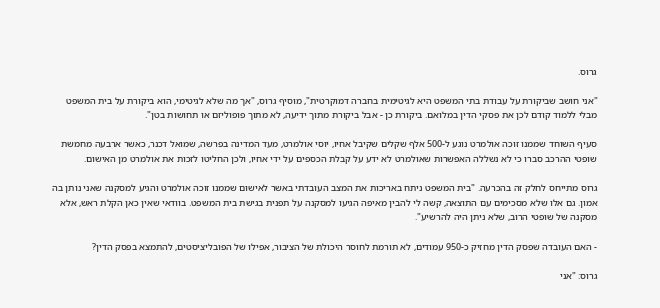גרוס.

"אני חושב שביקורת על עבודת בתי המשפט היא לגיטימית בחברה דמוקרטית", מוסיף גרוס, "אך מה שלא לגיטימי, הוא ביקורת על בית המשפט מבלי ללמוד קודם לכן את פסקי הדין במלואם. ביקורת כן - אבל ביקורת מתוך ידיעה, לא מתוך פופוליזם או תחושות בטן".

סעיף השוחד שממנו זוכה אולמרט נוגע ל-500 אלף שקלים שקיבל אחיו, יוסי אולמרט, מעד המדינה בפרשה, שמואל דכנר, כאשר ארבעה מחמשת שופטי ההרכב סברו כי לא נשללה האפשרות שאולמרט לא ידע על קבלת הכספים על ידי אחיו, ולכן החליטו לזכות את אולמרט מן האישום.

גרוס מתייחס לחלק זה בהכרעה. "בית המשפט ניתח באריכות את המצב העובדתי באשר לאישום שממנו זוכה אולמרט והגיע למסקנה שאני נותן בה אמון. גם אלו שלא מסכימים עם התוצאה, קשה לי להבין מאיפה הגיעו למסקנה על תפנית בגישת בית המשפט. בוודאי שאין כאן הקלת ראש, אלא מסקנה של שופטי הרוב, שלא ניתן היה להרשיע".

- האם העובדה שפסק הדין מחזיק כ-950 עמודים, לא תורמת לחוסר היכולת של הציבור, אפילו של הפובליציסטים, להתמצא בפסק הדין?

גרוס: "אני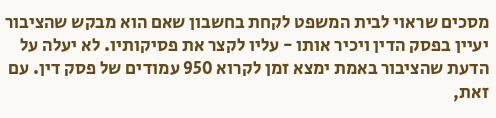מסכים שראוי לבית המשפט לקחת בחשבון שאם הוא מבקש שהציבור יעיין בפסק הדין ויכיר אותו - עליו לקצר את פסיקותיו. לא יעלה על הדעת שהציבור באמת ימצא זמן לקרוא 950 עמודים של פסק דין. עם זאת,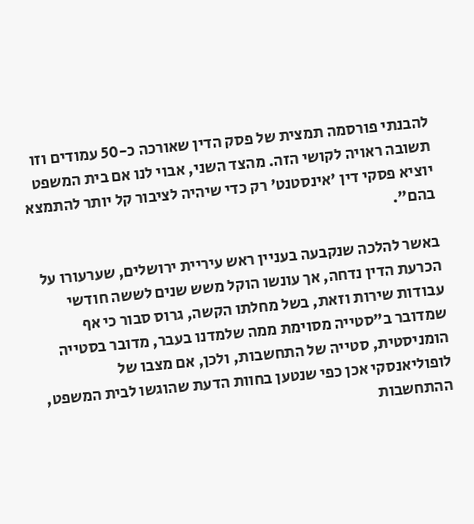להבנתי פורסמה תמצית של פסק הדין שאורכה כ-50 עמודים וזו תשובה ראויה לקושי הזה. מהצד השני, אבוי לנו אם בית המשפט יוציא פסקי דין 'אינסטנט' רק כדי שיהיה לציבור קל יותר להתמצא בהם".

באשר להלכה שנקבעה בעניין ראש עיריית ירושלים, שערעורו על הכרעת הדין נדחה, אך עונשו הוקל משש שנים לששה חודשי עבודות שירות וזאת, בשל מחלתו הקשה, גרוס סבור כי אף שמדובר ב"סטייה מסוימת ממה שלמדנו בעבר, מדובר בסטייה הומניסטית, סטייה של התחשבות, ולכן, אם מצבו של לופוליאנסקי אכן כפי שנטען בחוות הדעת שהוגשו לבית המשפט, ההתחשבות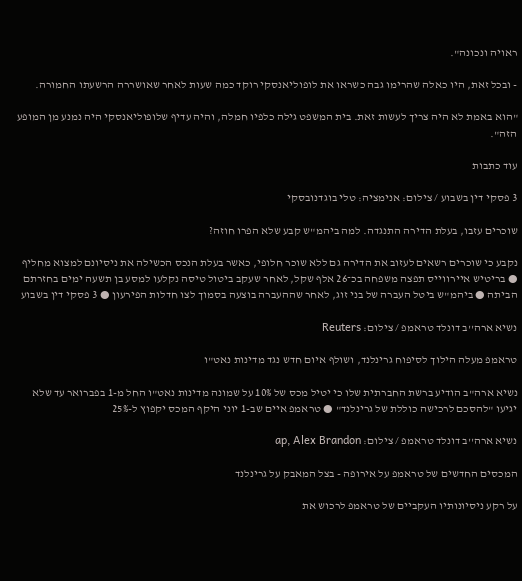ראויה ונכונה".

- ובכל זאת, היו כאלה שהרימו גבה כשראו את לופוליאנסקי רוקד כמה שעות לאחר שאושררה הרשעתו החמורה.

"הוא באמת לא היה צריך לעשות זאת. בית המשפט גילה כלפיו חמלה, והיה עדיף שלופוליאנסקי היה נמנע מן המופע הזה".

עוד כתבות

3 פסקי דין בשבוע / צילום: אנימציה: טלי בוגדנובסקי

שוכרים עזבו, בעלת הדירה התנגדה. למה ביהמ"ש קבע שלא הפרו חוזה?

נקבע כי שוכרים רשאים לעזוב את הדירה גם ללא שוכר חלופי, כאשר בעלת הנכס הכשילה את ניסיונם למצוא מחליף ● בריטיש איירווייס תפצה משפחה בכ־26 אלף שקל, לאחר שעקב ביטול טיסה נקלעו למסע בן תשעה ימים בחזרתם הביתה ● ביהמ"ש ביטל העברה של בני זוג, לאחר שההעברה בוצעה בסמוך לצו חדלות הפירעון ● 3 פסקי דין בשבוע

נשיא ארה''ב דונלד טראמפ / צילום: Reuters

טראמפ מעלה הילוך לסיפוח גרינלנד, ושולף איום חדש נגד מדינות נאט"ו

נשיא ארה"ב הודיע ברשת החברתית שלו כי יטיל מכס של 10% על שמונה מדינות נאט"ו החל מ-1 בפברואר עד שלא יגיעו "להסכם לרכישה כוללת של גרינלנד" ● טראמפ איים שב-1 יוני היקף המכס יקפוץ ל-25%

נשיא ארה''ב דונלד טראמפ / צילום: ap, Alex Brandon

המכסים החדשים של טראמפ על אירופה - בצל המאבק על גרינלנד

על רקע ניסיונותיו העקביים של טראמפ לרכוש את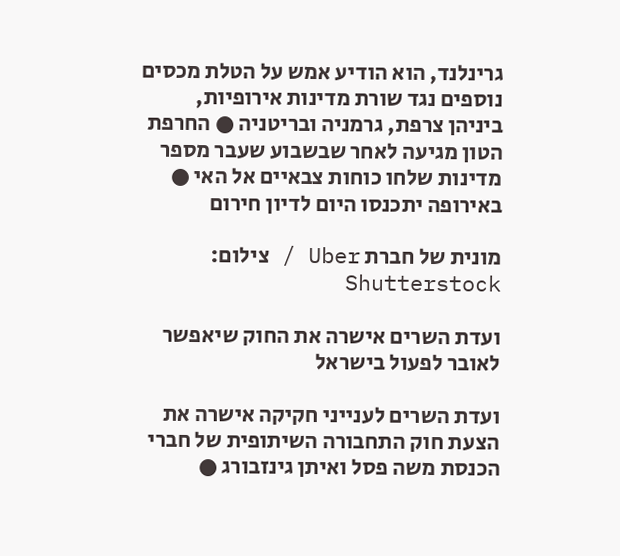גרינלנד, הוא הודיע אמש על הטלת מכסים נוספים נגד שורת מדינות אירופיות, ביניהן צרפת, גרמניה ובריטניה ● החרפת הטון מגיעה לאחר שבשבוע שעבר מספר מדינות שלחו כוחות צבאיים אל האי ● באירופה יתכנסו היום לדיון חירום

מונית של חברת Uber / צילום: Shutterstock

ועדת השרים אישרה את החוק שיאפשר לאובר לפעול בישראל

ועדת השרים לענייני חקיקה אישרה את הצעת חוק התחבורה השיתופית של חברי הכנסת משה פסל ואיתן גינזבורג ●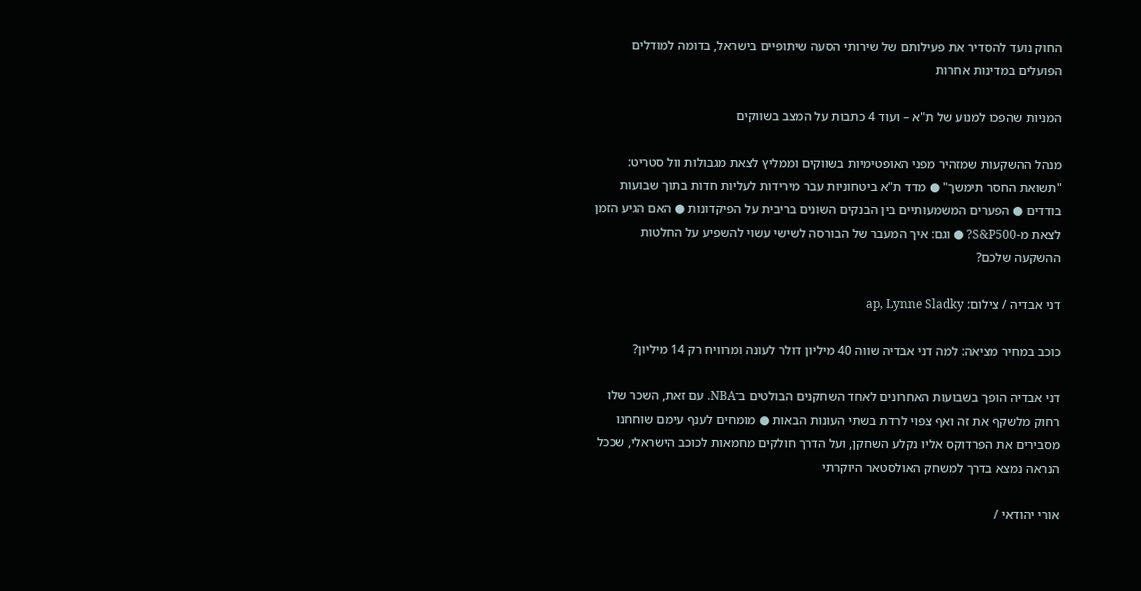החוק נועד להסדיר את פעילותם של שירותי הסעה שיתופיים בישראל, בדומה למודלים הפועלים במדינות אחרות

המניות שהפכו למנוע של ת"א – ועוד 4 כתבות על המצב בשווקים

מנהל ההשקעות שמזהיר מפני האופטימיות בשווקים וממליץ לצאת מגבולות וול סטריט: "תשואת החסר תימשך" ● מדד ת"א ביטחוניות עבר מירידות לעליות חדות בתוך שבועות בודדים ● הפערים המשמעותיים בין הבנקים השונים בריבית על הפיקדונות ● האם הגיע הזמן לצאת מ-S&P500? ● וגם: איך המעבר של הבורסה לשישי עשוי להשפיע על החלטות ההשקעה שלכם?

דני אבדיה / צילום: ap, Lynne Sladky

כוכב במחיר מציאה: למה דני אבדיה שווה 40 מיליון דולר לעונה ומרוויח רק 14 מיליון?

דני אבדיה הופך בשבועות האחרונים לאחד השחקנים הבולטים ב־NBA. עם זאת, השכר שלו רחוק מלשקף את זה ואף צפוי לרדת בשתי העונות הבאות ● מומחים לענף עימם שוחחנו מסבירים את הפרדוקס אליו נקלע השחקן, ועל הדרך חולקים מחמאות לכוכב הישראלי, שככל הנראה נמצא בדרך למשחק האולסטאר היוקרתי

אורי יהודאי /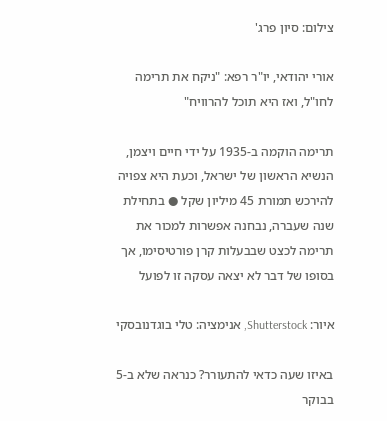צילום: סיון פרג'

אורי יהודאי, יו"ר רפא: "ניקח את תרימה לחו"ל, ואז היא תוכל להרוויח"

תרימה הוקמה ב-1935 על ידי חיים ויצמן, הנשיא הראשון של ישראל, וכעת היא צפויה להירכש תמורת 45 מיליון שקל ● בתחילת שנה שעברה, נבחנה אפשרות למכור את תרימה לכצט שבבעלות קרן פורטיסימו, אך בסופו של דבר לא יצאה עסקה זו לפועל

איור: Shutterstock, אנימציה: טלי בוגדנובסקי

באיזו שעה כדאי להתעורר? כנראה שלא ב-5 בבוקר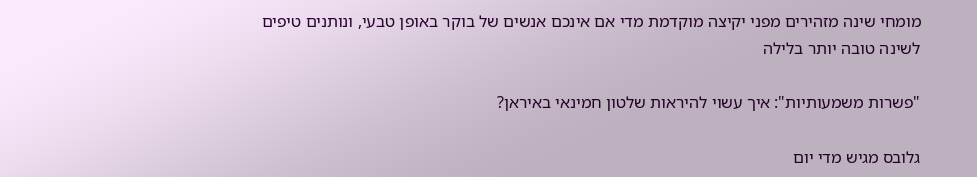מומחי שינה מזהירים מפני יקיצה מוקדמת מדי אם אינכם אנשים של בוקר באופן טבעי, ונותנים טיפים לשינה טובה יותר בלילה

"פשרות משמעותיות": איך עשוי להיראות שלטון חמינאי באיראן?

גלובס מגיש מדי יום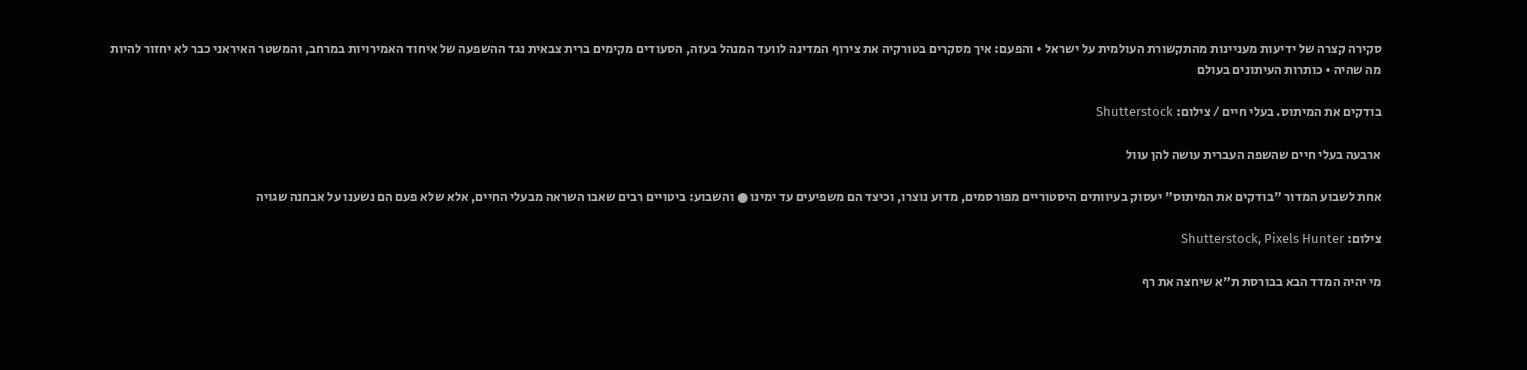סקירה קצרה של ידיעות מעניינות מהתקשורת העולמית על ישראל • והפעם: איך מסקרים בטורקיה את צירוף המדינה לוועד המנהל בעזה, הסעודים מקימים ברית צבאית נגד ההשפעה של איחוד האמירויות במרחב, והמשטר האיראני כבר לא יחזור להיות מה שהיה • כותרות העיתונים בעולם

בודקים את המיתוס. בעלי חיים / צילום: Shutterstock

ארבעה בעלי חיים שהשפה העברית עושה להן עוול

אחת לשבוע המדור "בודקים את המיתוס" יעסוק בעיוותים היסטוריים מפורסמים, מדוע נוצרו, וכיצד הם משפיעים עד ימינו ● והשבוע: ביטויים רבים שאבו השראה מבעלי החיים, אלא שלא פעם הם נשענו על אבחנה שגויה

צילום: Shutterstock, Pixels Hunter

מי יהיה המדד הבא בבורסת ת"א שיחצה את רף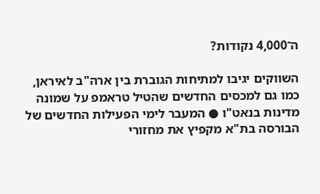ה־4,000 נקודות?

השווקים יגיבו למתיחות הגוברת בין ארה"ב לאיראן, כמו גם למכסים החדשים שהטיל טראמפ על שמונה מדינות בנאט"ו ● המעבר לימי הפעילות החדשים של הבורסה בת"א מקפיץ את מחזורי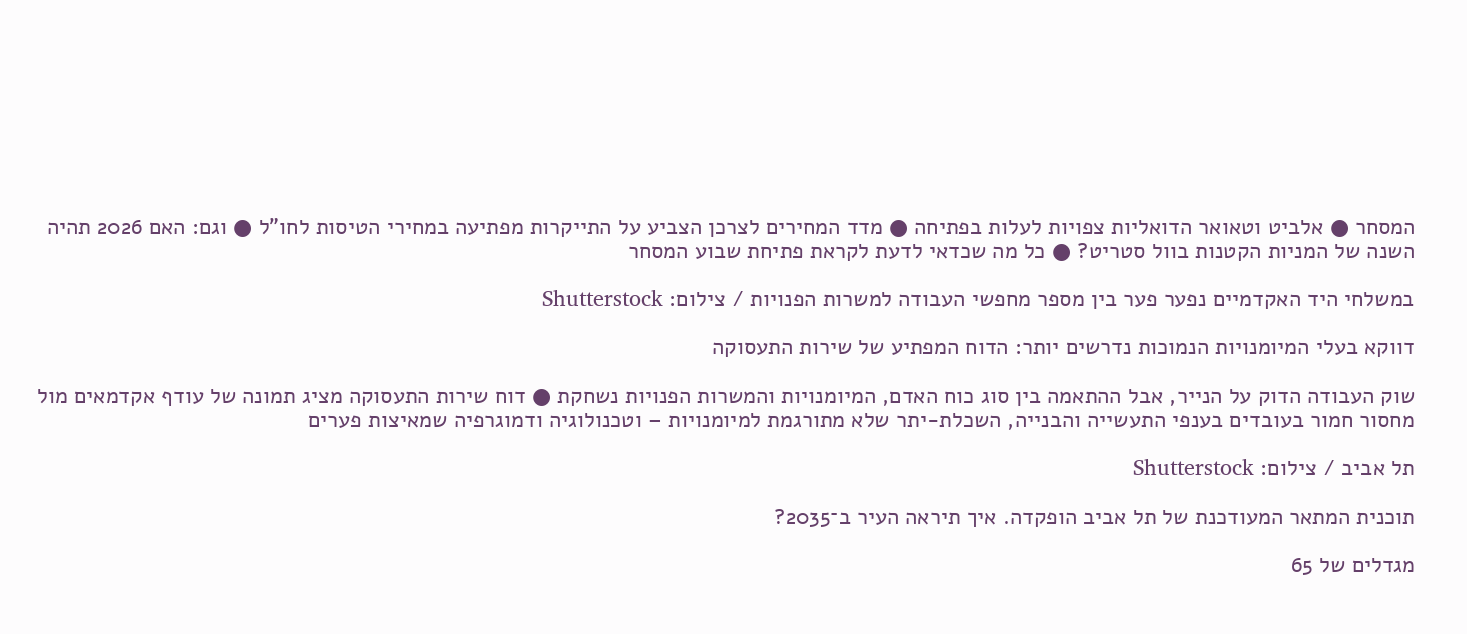המסחר ● אלביט וטאואר הדואליות צפויות לעלות בפתיחה ● מדד המחירים לצרכן הצביע על התייקרות מפתיעה במחירי הטיסות לחו"ל ● וגם: האם 2026 תהיה השנה של המניות הקטנות בוול סטריט? ● כל מה שכדאי לדעת לקראת פתיחת שבוע המסחר

במשלחי היד האקדמיים נפער פער בין מספר מחפשי העבודה למשרות הפנויות / צילום: Shutterstock

דווקא בעלי המיומנויות הנמוכות נדרשים יותר: הדוח המפתיע של שירות התעסוקה

שוק העבודה הדוק על הנייר, אבל ההתאמה בין סוג כוח האדם, המיומנויות והמשרות הפנויות נשחקת ● דוח שירות התעסוקה מציג תמונה של עודף אקדמאים מול מחסור חמור בעובדים בענפי התעשייה והבנייה, השכלת-יתר שלא מתורגמת למיומנויות – וטכנולוגיה ודמוגרפיה שמאיצות פערים

תל אביב / צילום: Shutterstock

תוכנית המתאר המעודכנת של תל אביב הופקדה. איך תיראה העיר ב־2035?

מגדלים של 65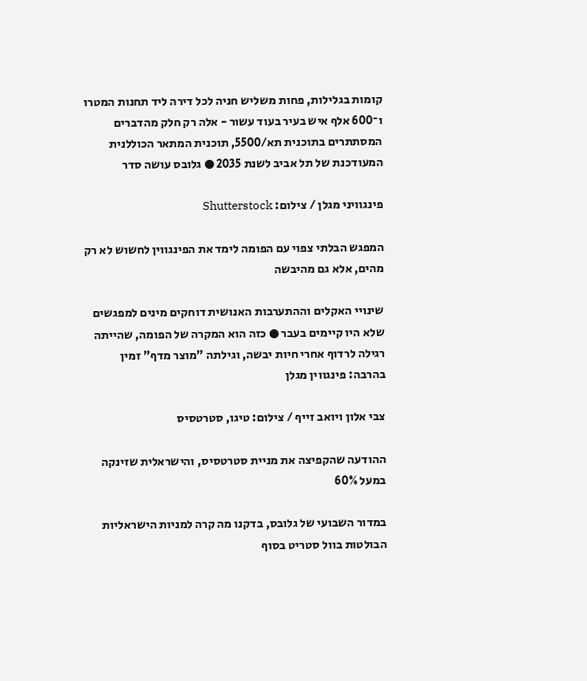קומות בגלילות, פחות משליש חניה לכל דירה ליד תחנות המטרו ו־600 אלף איש בעיר בעוד עשור - אלה רק חלק מהדברים המסתתרים בתוכנית תא/5500, תוכנית המתאר הכוללנית המעודכנת של תל אביב לשנת 2035 ● גלובס עושה סדר

פינגוויני מגלן / צילום: Shutterstock

המפגש הבלתי צפוי עם הפומה לימד את הפינגווין לחשוש לא רק מהים, אלא גם מהיבשה

שינויי האקלים וההתערבות האנושית דוחקים מינים למפגשים שלא היו קיימים בעבר ● כזה הוא המקרה של הפומה, שהייתה רגילה לרדוף אחרי חיות יבשה, וגילתה "מוצר מדף" זמין בהרבה: פינגווין מגלן

צבי אלון ויואב זייף / צילום: טיגו, סטרטסיס

ההודעה שהקפיצה את מניית סטרטסיס, והישראלית שזינקה במעל 60%

במדור השבועי של גלובס, בדקנו מה קרה למניות הישראליות הבולטות בוול סטריט בסוף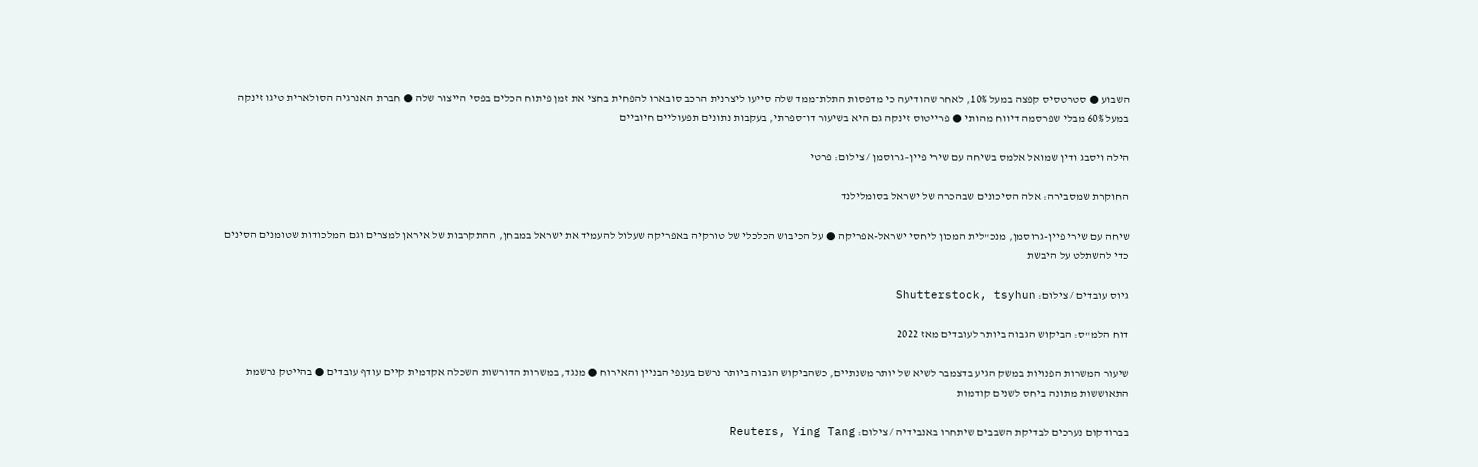השבוע ● סטרטסיס קפצה במעל 10%, לאחר שהודיעה כי מדפסות התלת־ממד שלה סייעו ליצרנית הרכב סובארו להפחית בחצי את זמן פיתוח הכלים בפסי הייצור שלה ● חברת האנרגיה הסולארית טיגו זינקה במעל 60% מבלי שפרסמה דיווח מהותי ● פרייטוס זינקה גם היא בשיעור דו־ספרתי, בעקבות נתונים תפעוליים חיוביים

הילה ויסבג ודין שמואל אלמס בשיחה עם שירי פיין–גרוסמן / צילום: פרטי

החוקרת שמסבירה: אלה הסיכונים שבהכרה של ישראל בסומלילנד

שיחה עם שירי פיין-גרוסמן, מנכ"לית המכון ליחסי ישראל-אפריקה ● על הכיבוש הכלכלי של טורקיה באפריקה שעלול להעמיד את ישראל במבחן, ההתקרבות של איראן למצרים וגם המלכודות שטומנים הסינים כדי להשתלט על היבשת

גיוס עובדים / צילום: Shutterstock, tsyhun

דוח הלמ"ס: הביקוש הגבוה ביותר לעובדים מאז 2022

שיעור המשרות הפנויות במשק הגיע בדצמבר לשיא של יותר משנתיים, כשהביקוש הגבוה ביותר נרשם בענפי הבניין והאירוח ● מנגד, במשרות הדורשות השכלה אקדמית קיים עודף עובדים ● בהייטק נרשמת התאוששות מתונה ביחס לשנים קודמות

בברודקום נערכים לבדיקת השבבים שיתחרו באנבידיה / צילום: Reuters, Ying Tang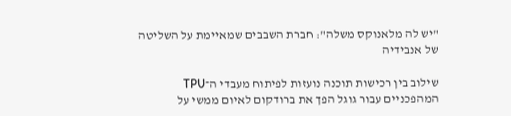"יש לה מלאנוקס משלה": חברת השבבים שמאיימת על השליטה של אנבידיה

שילוב בין רכישות תוכנה נועזות לפיתוח מעבדי ה־TPU המהפכניים עבור גוגל הפך את ברודקום לאיום ממשי על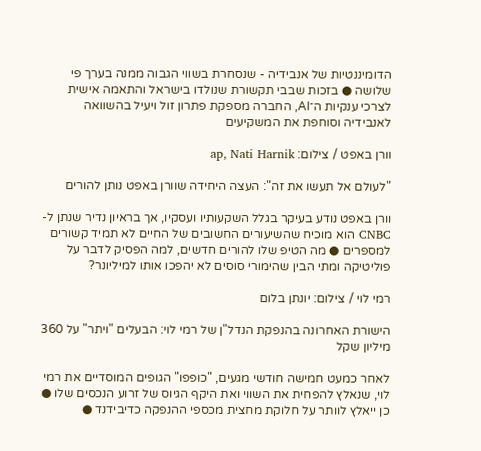הדומיננטיות של אנבידיה - שנסחרת בשווי הגבוה ממנה בערך פי שלושה ● בזכות שבבי תקשורת שנולדו בישראל והתאמה אישית לצרכי ענקיות ה־AI, החברה מספקת פתרון זול ויעיל בהשוואה לאנבידיה וסוחפת את המשקיעים

וורן באפט / צילום: ap, Nati Harnik

"לעולם אל תעשו את זה": העצה היחידה שוורן באפט נותן להורים

וורן באפט נודע בעיקר בגלל השקעותיו ועסקיו, אך בראיון נדיר שנתן ל-CNBC הוא מוכיח שהשיעורים החשובים של החיים לא תמיד קשורים למספרים ● מה הטיפ שלו להורים חדשים, למה הפסיק לדבר על פוליטיקה ומתי הבין שהימורי סוסים לא יהפכו אותו למיליונר?

רמי לוי / צילום: יונתן בלום

הישורת האחרונה בהנפקת הנדל"ן של רמי לוי: הבעלים "ויתר" על 360 מיליון שקל

לאחר כמעט חמישה חודשי מגעים, "כופפו" הגופים המוסדיים את רמי לוי, שנאלץ להפחית את השווי ואת היקף הגיוס של זרוע הנכסים שלו ● כן ייאלץ לוותר על חלוקת מחצית מכספי ההנפקה כדיבידנד ●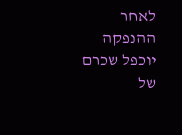לאחר ההנפקה יוכפל שכרם של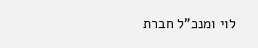לוי ומנכ"ל חברת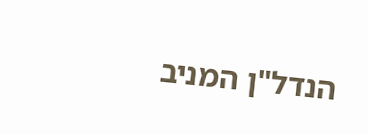הנדל"ן המניב